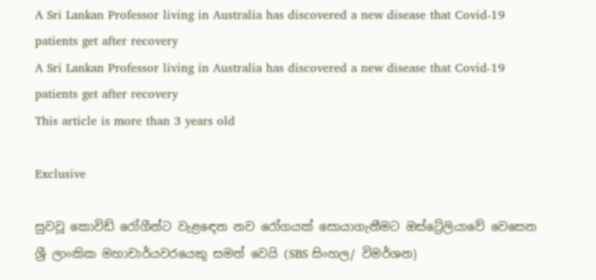A Sri Lankan Professor living in Australia has discovered a new disease that Covid-19 patients get after recovery
A Sri Lankan Professor living in Australia has discovered a new disease that Covid-19 patients get after recovery
This article is more than 3 years old

Exclusive

සුවවූ කොවිඩ් රෝගීන්ට වැළඳෙන නව රෝගයක් සොයාගැනීමට ඔස්ට්‍රේලියාවේ වෙසෙන ශ්‍රී ලාංකික මහාචාර්යවරයෙකු සමත් වෙයි (SBS සිංහල/ විමර්ශන)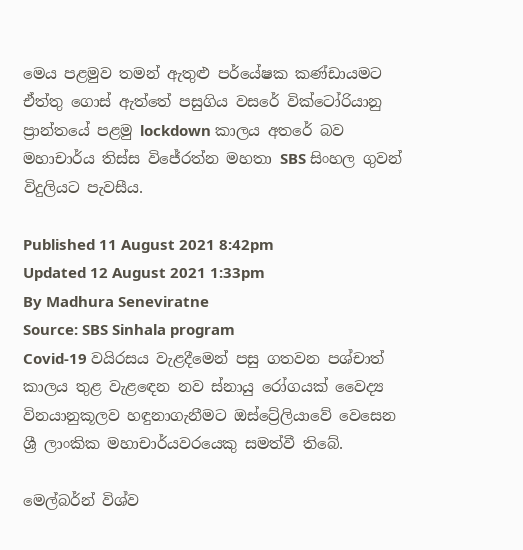මෙය පළමුව තමන් ඇතුළු පර්යේෂක කණ්ඩායමට ඒත්තු ගොස් ඇත්තේ පසුගිය වසරේ වික්ටෝරියානු ප්‍රාන්තයේ පළමු lockdown කාලය අතරේ බව මහාචාර්ය තිස්ස විජේරත්න මහතා SBS සිංහල ගුවන් විදුලියට පැවසීය.

Published 11 August 2021 8:42pm
Updated 12 August 2021 1:33pm
By Madhura Seneviratne
Source: SBS Sinhala program
Covid-19 වයිරසය වැළදීමෙන් පසු ගතවන පශ්චාත් කාලය තුළ වැළඳෙන නව ස්නායු රෝගයක් වෛද්‍ය විනයානුකූලව හඳුනාගැනීමට ඔස්ට්‍රේලියාවේ වෙසෙන ශ්‍රී ලාංකික මහාචාර්යවරයෙකු සමත්වී තිබේ.

මෙල්බර්න් විශ්ව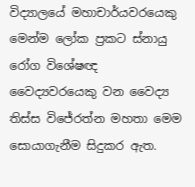විද්‍යාලයේ මහාචාර්යවරයෙකු මෙන්ම ලෝක ප්‍රකට ස්නායු රෝග විශේෂඥ වෛද්‍යවරයෙකු වන වෛද්‍ය තිස්ස විජේරත්න මහතා මෙම සොයාගැනීම සිදුකර ඇත.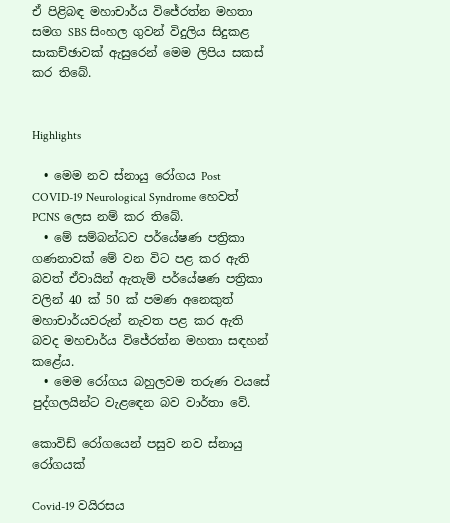ඒ පිළිබඳ මහාචාර්ය විජේරත්න මහතා සමග SBS සිංහල ගුවන් විදුලිය සිදුකළ සාකච්ඡාවක් ඇසුරෙන් මෙම ලිපිය සකස් කර තිබේ.


Highlights

  • මෙම නව ස්නායු රෝගය Post COVID-19 Neurological Syndrome හෙවත් PCNS ලෙස නම් කර තිබේ.
  • මේ සම්බන්ධව පර්යේෂණ පත්‍රිකා ගණනාවක් මේ වන විට පළ කර ඇති බවත් ඒවායින් ඇතැම් පර්යේෂණ පත්‍රිකා වලින් 40 ක් 50 ක් පමණ අනෙකුත් මහාචාර්යවරුන් නැවත පළ කර ඇති බවද මහචාර්ය විජේරත්න මහතා සඳහන් කළේය.
  • මෙම රෝගය බහුලවම තරුණ වයසේ පුද්ගලයින්ට වැළඳෙන බව වාර්තා වේ.

කොවිඩ් රෝගයෙන් පසුව නව ස්නායු රෝගයක්

Covid-19 වයිරසය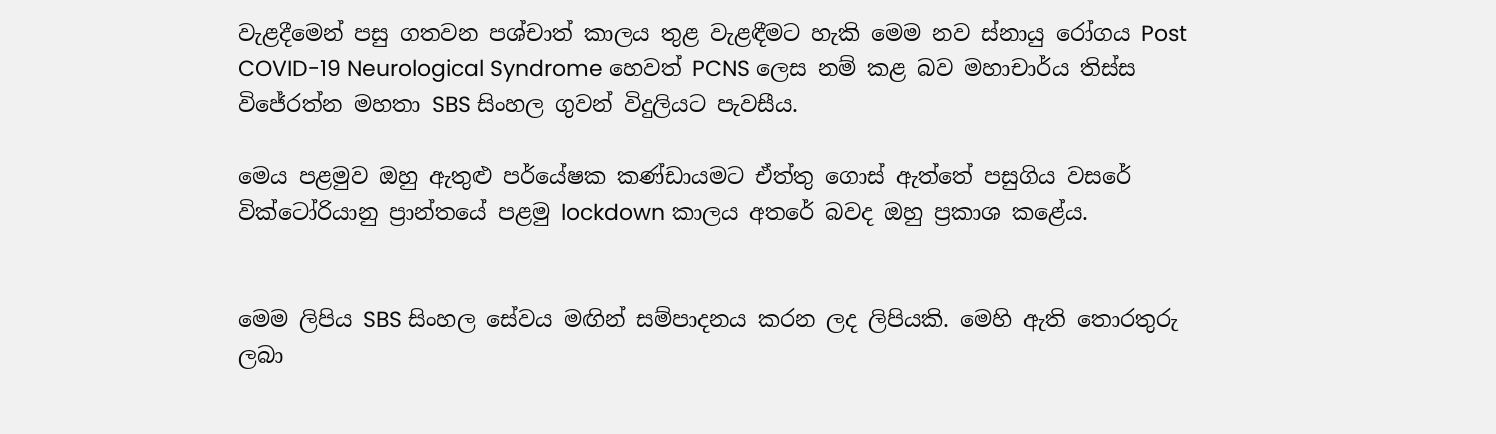වැළදීමෙන් පසු ගතවන පශ්චාත් කාලය තුළ වැළඳීමට හැකි මෙම නව ස්නායු රෝගය Post COVID-19 Neurological Syndrome හෙවත් PCNS ලෙස නම් කළ බව මහාචාර්ය තිස්ස විජේරත්න මහතා SBS සිංහල ගුවන් විදුලියට පැවසීය.

මෙය පළමුව ඔහු ඇතුළු පර්යේෂක කණ්ඩායමට ඒත්තු ගොස් ඇත්තේ පසුගිය වසරේ වික්ටෝරියානු ප්‍රාන්තයේ පළමු lockdown කාලය අතරේ බවද ඔහු ප්‍රකාශ කළේය.


මෙම ලිපිය SBS සිංහල සේවය මඟින් සම්පාදනය කරන ලද ලිපියකි. මෙහි ඇති තොරතුරු ලබා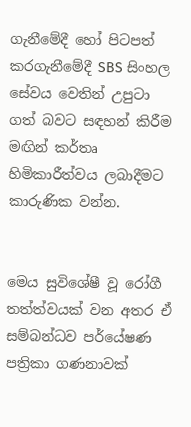ගැනීමේදී හෝ පිටපත්  කරගැනීමේදී SBS සිංහල සේවය වෙතින් උපුටා ගත් බවට සඳහන් කිරීම මඟින් කර්තෘ හිමිකාරීත්වය ලබාදීමට කාරුණික වන්න.


මෙය සුවිශේෂී වූ රෝගී තත්ත්වයක් වන අතර ඒ සම්බන්ධව පර්යේෂණ පත්‍රිකා ගණනාවක්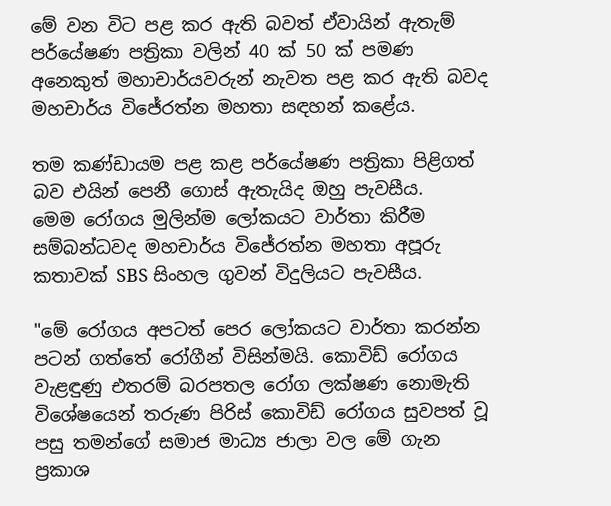මේ වන විට පළ කර ඇති බවත් ඒවායින් ඇතැම් පර්යේෂණ පත්‍රිකා වලින් 40 ක් 50 ක් පමණ අනෙකුත් මහාචාර්යවරුන් නැවත පළ කර ඇති බවද මහචාර්ය විජේරත්න මහතා සඳහන් කළේය.

තම කණ්ඩායම පළ කළ පර්යේෂණ පත්‍රිකා පිළිගත් බව එයින් පෙනී ගොස් ඇතැයිද ඔහු පැවසීය.
මෙම රෝගය මුලින්ම ලෝකයට වාර්තා කිරීම සම්බන්ධවද මහචාර්ය විජේරත්න මහතා අපූරු කතාවක් SBS සිංහල ගුවන් විදුලියට පැවසීය.

"මේ රෝගය අපටත් පෙර ලෝකයට වාර්තා කරන්න පටන් ගත්තේ රෝගීන් විසින්මයි. කොවිඩ් රෝගය වැළඳුණු එතරම් බරපතල රෝග ලක්ෂණ නොමැති විශේෂයෙන් තරුණ පිරිස් කොවිඩ් රෝගය සුවපත් වූ පසු තමන්ගේ සමාජ මාධ්‍ය ජාලා වල මේ ගැන ප්‍රකාශ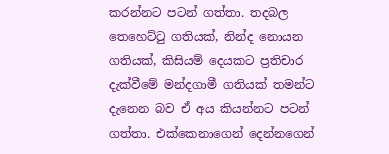කරන්නට පටන් ගත්තා. තදබල තෙහෙට්ටු ගතියක්, නින්ද නොයන ගතියක්, කිසියම් දෙයකට ප්‍රතිචාර දැක්වීමේ මන්දගාමී ගතියක් තමන්ට දැනෙන බව ඒ අය කියන්නට පටන් ගත්තා. එක්කෙනාගෙන් දෙන්නගෙන්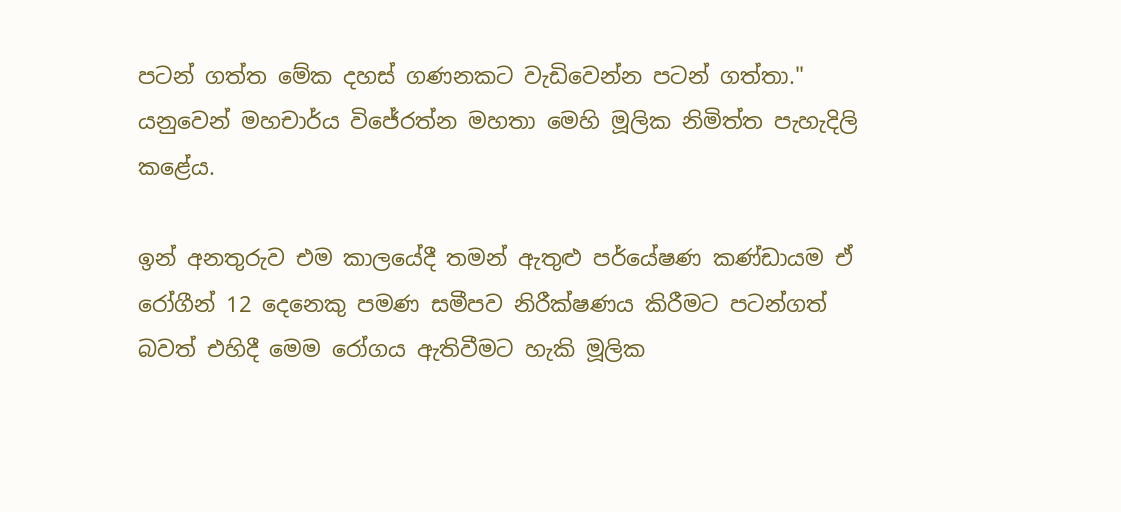පටන් ගත්ත මේක දහස් ගණනකට වැඩිවෙන්න පටන් ගත්තා." යනුවෙන් මහචාර්ය විජේරත්න මහතා මෙහි මූලික නිමිත්ත පැහැදිලි කළේය.

ඉන් අනතුරුව එම කාලයේදී තමන් ඇතුළු පර්යේෂණ කණ්ඩායම ඒ රෝගීන් 12 දෙනෙකු පමණ සමීපව නිරීක්ෂණය කිරීමට පටන්ගත් බවත් එහිදී මෙම රෝගය ඇතිවීමට හැකි මූලික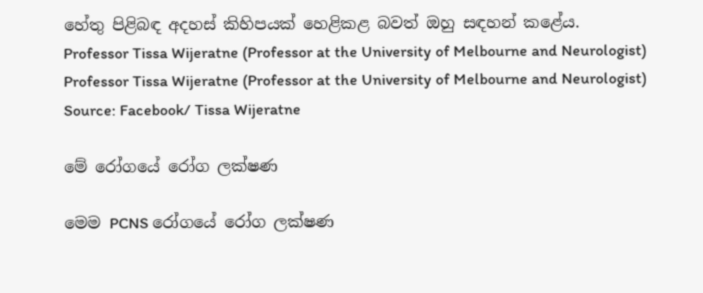හේතු පිළිබඳ අදහස් කිහිපයක් හෙළිකළ බවත් ඔහු සඳහන් කළේය.
Professor Tissa Wijeratne (Professor at the University of Melbourne and Neurologist)
Professor Tissa Wijeratne (Professor at the University of Melbourne and Neurologist) Source: Facebook/ Tissa Wijeratne

මේ රෝගයේ රෝග ලක්ෂණ

මෙම PCNS රෝගයේ රෝග ලක්ෂණ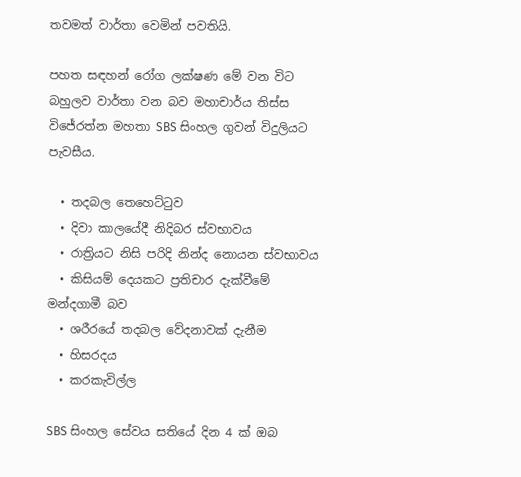තවමත් වාර්තා වෙමින් පවතියි.

පහත සඳහන් රෝග ලක්ෂණ මේ වන විට බහුලව වාර්තා වන බව මහාචාර්ය තිස්ස විජේරත්න මහතා SBS සිංහල ගුවන් විදුලියට පැවසීය.

  • තදබල තෙහෙට්ටුව
  • දිවා කාලයේදී නිදිබර ස්වභාවය
  • රාත්‍රියට නිසි පරිදි නින්ද නොයන ස්වභාවය
  • කිසියම් දෙයකට ප්‍රතිචාර දැක්වීමේ මන්දගාමී බව
  • ශරීරයේ තදබල වේදනාවක් දැනීම
  • හිසරදය
  • කරකැවිල්ල

SBS සිංහල සේවය සතියේ දින 4 ක් ඔබ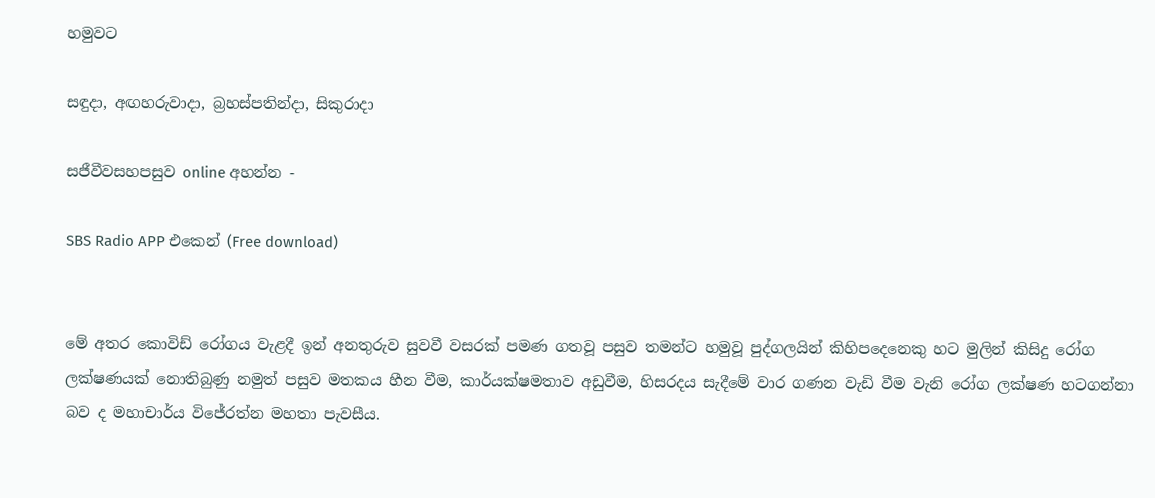හමුවට

සඳුදා, අඟහරුවාදා, බ්‍රහස්පතින්දා, සිකුරාදා

සජීවීවසහපසුව online අහන්න -

SBS Radio APP එකෙන් (Free download)


මේ අතර කොවිඩ් රෝගය වැළදී ඉන් අනතුරුව සුවවී වසරක් පමණ ගතවූ පසුව තමන්ට හමුවූ පුද්ගලයින් කිහිපදෙනෙකු හට මුලින් කිසිදු රෝග ලක්ෂණයක් නොතිබුණු නමුත් පසුව මතකය හීන වීම, කාර්යක්ෂමතාව අඩුවීම, හිසරදය සැදීමේ වාර ගණන වැඩි වීම වැනි රෝග ලක්ෂණ හටගන්නා බව ද මහාචාර්ය විජේරත්න මහතා පැවසීය.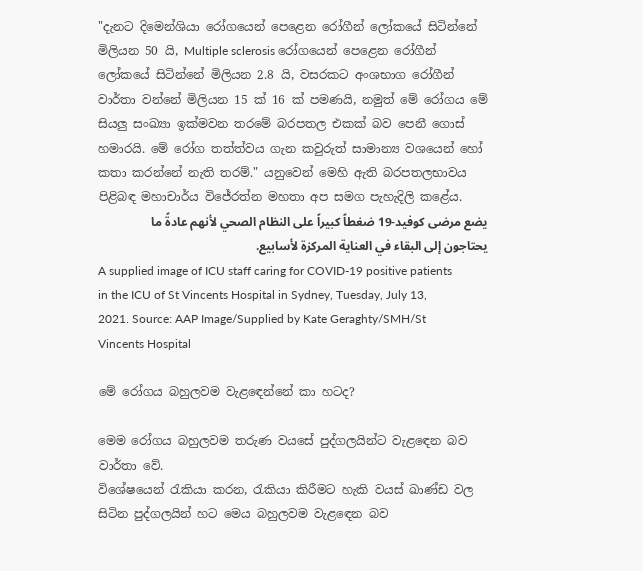"දැනට දිමෙන්ශියා රෝගයෙන් පෙළෙන රෝගීන් ලෝකයේ සිටින්නේ මිලියන 50 යි, Multiple sclerosis රෝගයෙන් පෙළෙන රෝගීන් ලෝකයේ සිටින්නේ මිලියන 2.8 යි, වසරකට අංශභාග රෝගීන් වාර්තා වන්නේ මිලියන 15 ක් 16 ක් පමණයි, නමුත් මේ රෝගය මේ සියලු සංඛ්‍යා ඉක්මවන තරමේ බරපතල එකක් බව පෙනී ගොස් හමාරයි. මේ රෝග තත්ත්වය ගැන කවුරුත් සාමාන්‍ය වශයෙන් හෝ කතා කරන්නේ නැති තරම්." යනුවෙන් මෙහි ඇති බරපතලභාවය පිළිබඳ මහාචාර්ය විජේරත්න මහතා අප සමග පැහැදිලි කළේය.
يضع مرضى كوفيد-19 ضغطاً كبيراً على النظام الصحي لأنهم عادةً ما يحتاجون إلى البقاء في العناية المركزة لأسابيع.
A supplied image of ICU staff caring for COVID-19 positive patients in the ICU of St Vincents Hospital in Sydney, Tuesday, July 13, 2021. Source: AAP Image/Supplied by Kate Geraghty/SMH/St Vincents Hospital

මේ රෝගය බහුලවම වැළඳෙන්නේ කා හටද?

මෙම රෝගය බහුලවම තරුණ වයසේ පුද්ගලයින්ට වැළඳෙන බව වාර්තා වේ.
විශේෂයෙන් රැකියා කරන, රැකියා කිරීමට හැකි වයස් ඛාණ්ඩ වල සිටින පුද්ගලයින් හට මෙය බහුලවම වැළඳෙන බව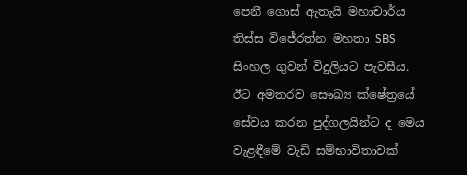පෙනී ගොස් ඇතැයි මහාචාර්ය තිස්ස විජේරත්න මහතා SBS සිංහල ගුවන් විදුලියට පැවසීය.
ඊට අමතරව සෞඛ්‍ය ක්ෂේත්‍රයේ සේවය කරන පුද්ගලයින්ට ද මෙය වැළඳීමේ වැඩි සම්භාවිතාවක්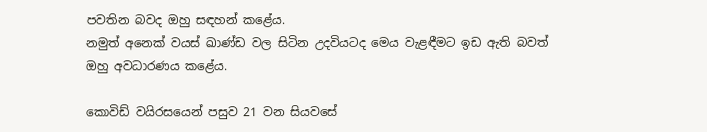පවතින බවද ඔහු සඳහන් කළේය.
නමුත් අනෙක් වයස් ඛාණ්ඩ වල සිටින උදවියටද මෙය වැළඳීමට ඉඩ ඇති බවත් ඔහු අවධාරණය කළේය.

කොවිඩ් වයිරසයෙන් පසුව 21 වන සියවසේ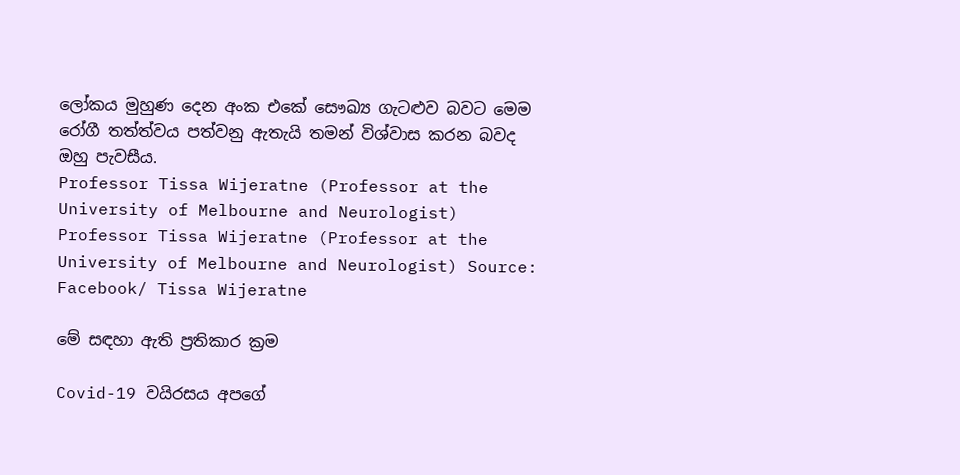ලෝකය මුහුණ දෙන අංක එකේ සෞඛ්‍ය ගැටළුව බවට මෙම රෝගී තත්ත්වය පත්වනු ඇතැයි තමන් විශ්වාස කරන බවද ඔහු පැවසීය.
Professor Tissa Wijeratne (Professor at the University of Melbourne and Neurologist)
Professor Tissa Wijeratne (Professor at the University of Melbourne and Neurologist) Source: Facebook/ Tissa Wijeratne

මේ සඳහා ඇති ප්‍රතිකාර ක්‍රම

Covid-19 වයිරසය අපගේ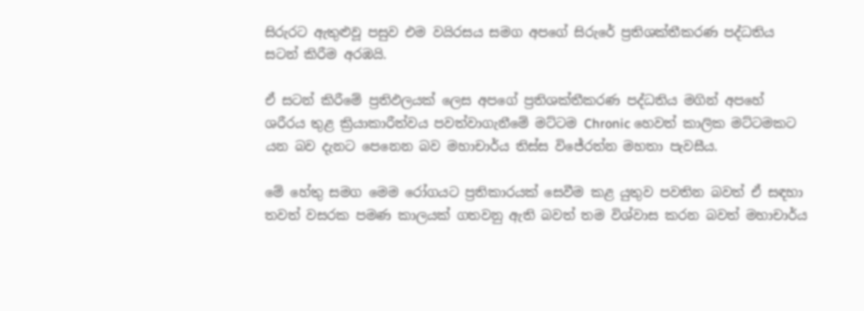සිරුරට ඇතුළුවූ පසුව එම වයිරසය සමග අපගේ සිරුරේ ප්‍රතිශක්තීකරණ පද්ධතිය සටන් කිරීම අරඹයි.

ඒ සටන් කිරීමේ ප්‍රතිඵලයක් ලෙස අපගේ ප්‍රතිශක්තීකරණ පද්ධතිය මගින් අපහේ ශරීරය තුළ ක්‍රියාකාරීත්වය පවත්වාගැනීමේ මට්ටම Chronic හෙවත් කාලික මට්ටමකට යන බව දැනට පෙනෙන බව මහාචාර්ය තිස්ස විජේරත්න මහතා පැවසීය.

මේ හේතු සමග මෙම රෝගයට ප්‍රතිකාරයක් සෙවීම කළ යුතුව පවතින බවත් ඒ සඳහා තවත් වසරක පමණ කාලයක් ගතවනු ඇති බවත් තම විශ්වාස කරන බවත් මහාචාර්ය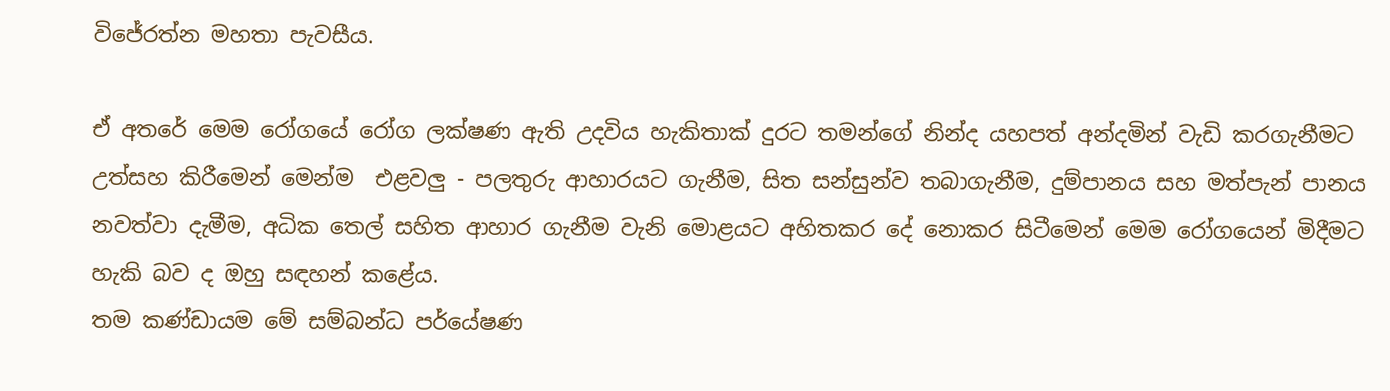විජේරත්න මහතා පැවසීය.

ඒ අතරේ මෙම රෝගයේ රෝග ලක්ෂණ ඇති උදවිය හැකිතාක් දුරට තමන්ගේ නින්ද යහපත් අන්දමින් වැඩි කරගැනීමට උත්සහ කිරීමෙන් මෙන්ම  එළවලු - පලතුරු ආහාරයට ගැනීම, සිත සන්සුන්ව තබාගැනීම, දුම්පානය සහ මත්පැන් පානය නවත්වා දැමීම, අධික තෙල් සහිත ආහාර ගැනීම වැනි මොළයට අහිතකර දේ නොකර සිටීමෙන් මෙම රෝගයෙන් මිදීමට හැකි බව ද ඔහු සඳහන් කළේය.
තම කණ්ඩායම මේ සම්බන්ධ පර්යේෂණ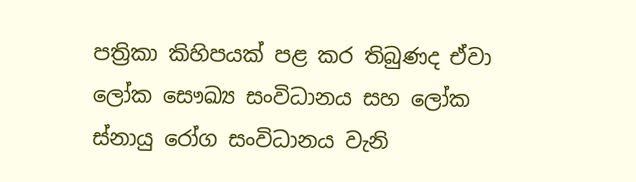පත්‍රිකා කිහිපයක් පළ කර තිබුණද ඒවා ලෝක සෞඛ්‍ය සංවිධානය සහ ලෝක ස්නායු රෝග සංවිධානය වැනි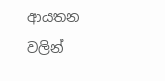ආයතන වලින්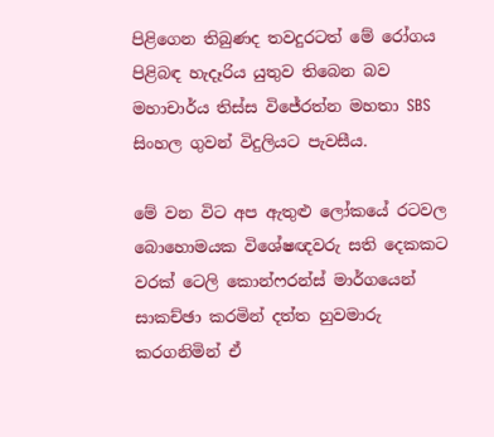පිළිගෙන තිබුණද තවදුරටත් මේ රෝගය පිළිබඳ හැදෑරිය යුතුව තිබෙන බව මහාචාර්ය තිස්ස විජේරත්න මහතා SBS සිංහල ගුවන් විදුලියට පැවසීය.

මේ වන විට අප ඇතුළු ලෝකයේ රටවල බොහොමයක විශේෂඥවරු සති දෙකකට වරක් ටෙලි කොන්ෆරන්ස් මාර්ගයෙන් සාකච්ඡා කරමින් දත්ත හුවමාරු කරගනිමින් ඒ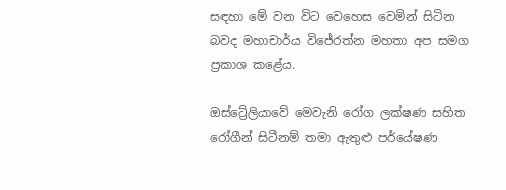සඳහා මේ වන විට වෙහෙස වෙමින් සිටින බවද මහාචාර්ය විජේරත්න මහතා අප සමග ප්‍රකාශ කළේය.

ඔස්ට්‍රේලියාවේ මෙවැනි රෝග ලක්ෂණ සහිත රෝගීන් සිටීනම් තමා ඇතුළු පර්යේෂණ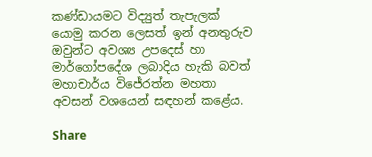කණ්ඩායමට විද්‍යුත් තැපැලක් යොමු කරන ලෙසත් ඉන් අනතුරුව ඔවුන්ට අවශ්‍ය උපදෙස් හා මාර්ගෝපදේශ ලබාදිය හැකි බවත්  මහාචාර්ය විජේරත්න මහතා අවසන් වශයෙන් සඳහන් කළේය.

Share